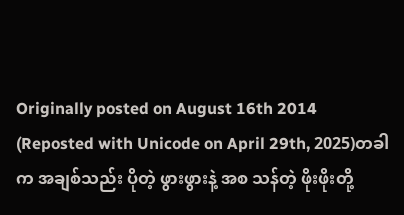Originally posted on August 16th 2014
(Reposted with Unicode on April 29th, 2025)တခါက အချစ်သည်း ပိုတဲ့ ဖွားဖွားနဲ့ အစ သန်တဲ့ ဖိုးဖိုးတို့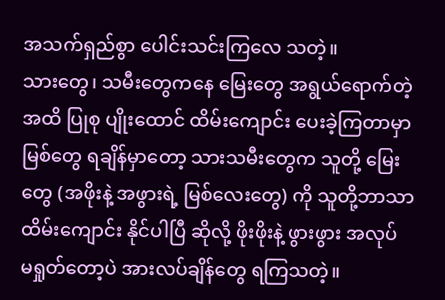အသက်ရှည်စွာ ပေါင်းသင်းကြလေ သတဲ့။
သားတွေ၊ သမီးတွေကနေ မြေးတွေ အရွယ်ရောက်တဲ့ အထိ ပြုစု ပျိုးထောင် ထိမ်းကျောင်း ပေးခဲ့ကြတာမှာ မြစ်တွေ ရချိန်မှာတော့ သားသမီးတွေက သူတို့ မြေးတွေ (အဖိုးနဲ့ အဖွားရဲ့ မြစ်လေးတွေ) ကို သူတို့ဘာသာ ထိမ်းကျောင်း နိုင်ပါပြီ ဆိုလို့ ဖိုးဖိုးနဲ့ ဖွားဖွား အလုပ် မရှုတ်တော့ပဲ အားလပ်ချိန်တွေ ရကြသတဲ့။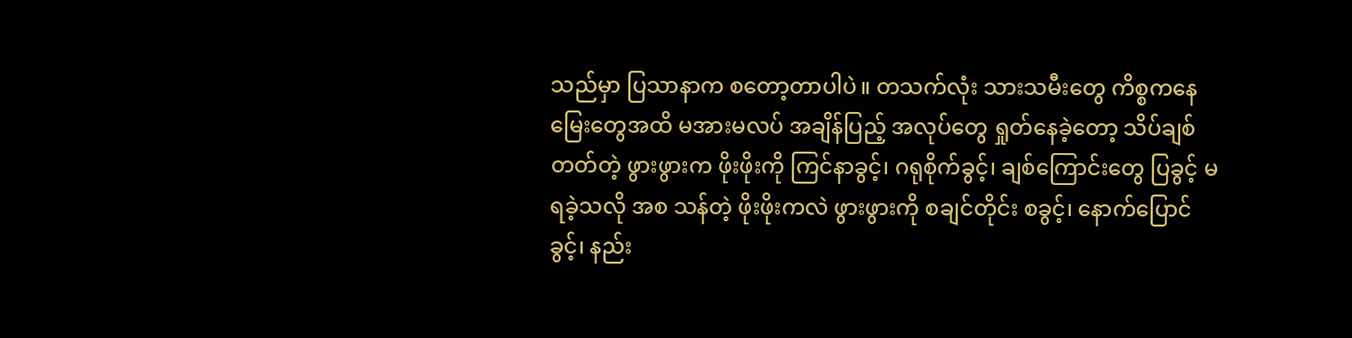သည်မှာ ပြသာနာက စတော့တာပါပဲ။ တသက်လုံး သားသမီးတွေ ကိစ္စကနေ မြေးတွေအထိ မအားမလပ် အချိန်ပြည့် အလုပ်တွေ ရှုတ်နေခဲ့တော့ သိပ်ချစ်တတ်တဲ့ ဖွားဖွားက ဖိုးဖိုးကို ကြင်နာခွင့်၊ ဂရုစိုက်ခွင့်၊ ချစ်ကြောင်းတွေ ပြခွင့် မရခဲ့သလို အစ သန်တဲ့ ဖိုးဖိုးကလဲ ဖွားဖွားကို စချင်တိုင်း စခွင့်၊ နောက်ပြောင်ခွင့်၊ နည်း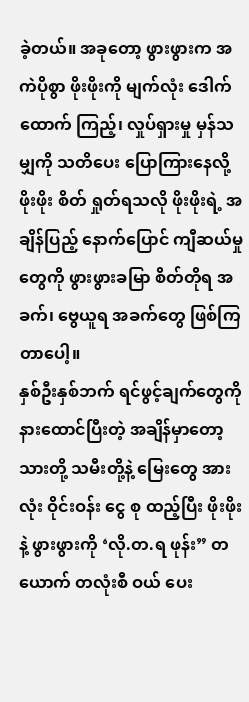ခဲ့တယ်။ အခုတော့ ဖွားဖွားက အကဲပိုစွာ ဖိုးဖိုးကို မျက်လုံး ဒေါက်ထောက် ကြည့်၊ လှုပ်ရှားမှု မှန်သမျှကို သတိပေး ပြောကြားနေလို့ ဖိုးဖိုး စိတ် ရှုတ်ရသလို ဖိုးဖိုးရဲ့ အချိန်ပြည့် နောက်ပြောင် ကျီဆယ်မှုတွေကို ဖွားဖွားခမြာ စိတ်တိုရ အခက်၊ ဗွေယူရ အခက်တွေ ဖြစ်ကြတာပေါ့။
နှစ်ဦးနှစ်ဘက် ရင်ဖွင့်ချက်တွေကို နားထောင်ပြီးတဲ့ အချိန်မှာတော့ သားတို့ သမီးတို့နဲ့ မြေးတွေ အားလုံး ဝိုင်းဝန်း ငွေ စု ထည့်ပြီး ဖိုးဖိုးနဲ့ ဖွားဖွားကို ‘လို.တ.ရ ဖုန်း” တယောက် တလုံးစီ ဝယ် ပေး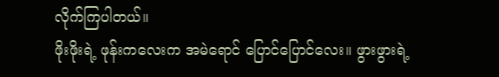လိုက်ကြပါတယ်။
ဖိုးဖိုးရဲ့ ဖုန်းကလေးက အမဲရောင် ပြောင်ပြောင်လေး။ ဖွားဖွားရဲ့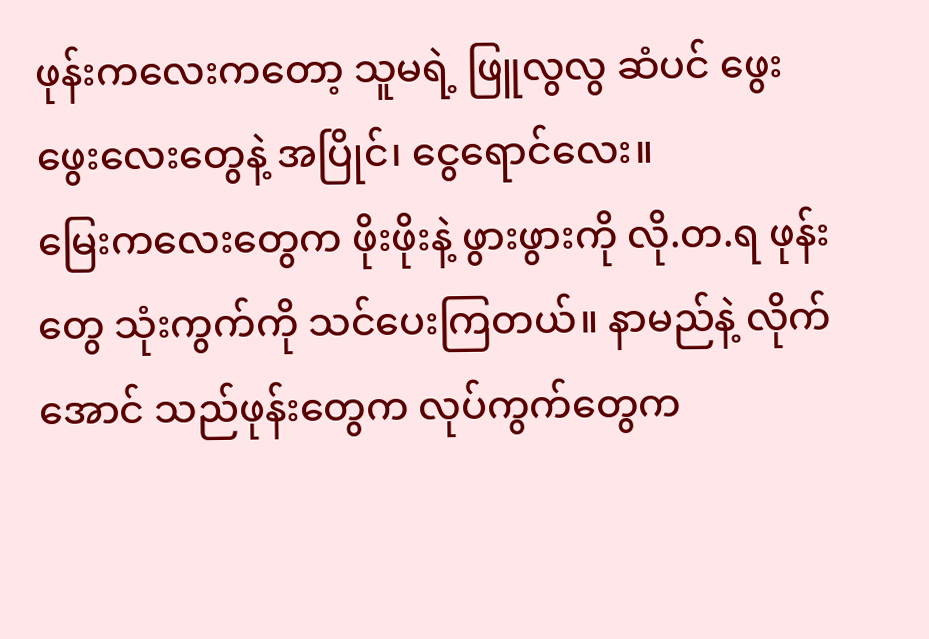ဖုန်းကလေးကတော့ သူမရဲ့ ဖြူလွလွ ဆံပင် ဖွေးဖွေးလေးတွေနဲ့ အပြိုင်၊ ငွေရောင်လေး။
မြေးကလေးတွေက ဖိုးဖိုးနဲ့ ဖွားဖွားကို လို.တ.ရ ဖုန်းတွေ သုံးကွက်ကို သင်ပေးကြတယ်။ နာမည်နဲ့ လိုက်အောင် သည်ဖုန်းတွေက လုပ်ကွက်တွေက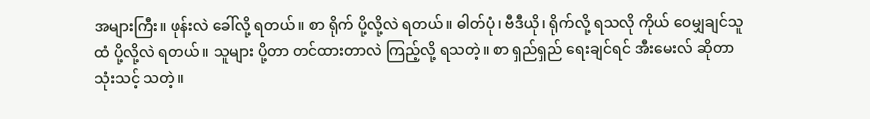အများကြီး။ ဖုန်းလဲ ခေါ်လို့ ရတယ်။ စာ ရိုက် ပို့လို့လဲ ရတယ်။ ဓါတ်ပုံ၊ ဗီဒီယို၊ ရိုက်လို့ ရသလို ကိုယ် ဝေမျှချင်သူထံ ပို့လို့လဲ ရတယ်။ သူများ ပို့တာ တင်ထားတာလဲ ကြည့်လို့ ရသတဲ့။ စာ ရှည်ရှည် ရေးချင်ရင် အီးမေးလ် ဆိုတာ သုံးသင့် သတဲ့။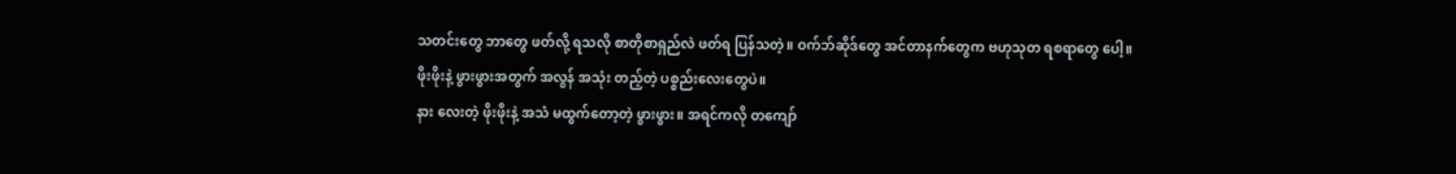သတင်းတွေ ဘာတွေ ဖတ်လို့ ရသလို စာတိုစာရှည်လဲ ဖတ်ရ ပြန်သတဲ့။ ဝက်ဘ်ဆိုဒ်တွေ အင်တာနက်တွေက ဗဟုသုတ ရစရာတွေ ပေါ့။
ဖိုးဖိုးနဲ့ ဖွားဖွားအတွက် အလွန် အသုံး တည့်တဲ့ ပစ္စည်းလေးတွေပဲ။
နား လေးတဲ့ ဖိုးဖိုးနဲ့ အသံ မထွက်တော့တဲ့ ဖွားဖွား။ အရင်ကလို တကျော်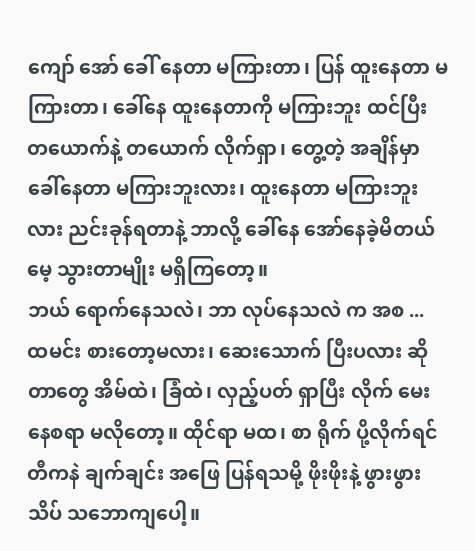ကျော် အော် ခေါ် နေတာ မကြားတာ၊ ပြန် ထူးနေတာ မကြားတာ၊ ခေါ်နေ ထူးနေတာကို မကြားဘူး ထင်ပြီး တယောက်နဲ့ တယောက် လိုက်ရှာ၊ တွေ့တဲ့ အချိန်မှာ ခေါ်နေတာ မကြားဘူးလား၊ ထူးနေတာ မကြားဘူးလား ညင်းခုန်ရတာနဲ့ ဘာလို့ ခေါ်နေ အော်နေခဲ့မိတယ် မေ့ သွားတာမျိုး မရှိကြတော့။
ဘယ် ရောက်နေသလဲ၊ ဘာ လုပ်နေသလဲ က အစ ... ထမင်း စားတော့မလား၊ ဆေးသောက် ပြီးပလား ဆိုတာတွေ အိမ်ထဲ၊ ခြံထဲ၊ လှည့်ပတ် ရှာပြီး လိုက် မေးနေစရာ မလိုတော့။ ထိုင်ရာ မထ၊ စာ ရိုက် ပို့လိုက်ရင် တီကနဲ ချက်ချင်း အဖြေ ပြန်ရသမို့ ဖိုးဖိုးနဲ့ ဖွားဖွား သိပ် သဘောကျပေါ့။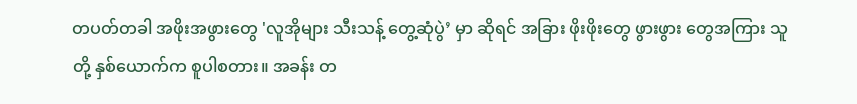တပတ်တခါ အဖိုးအဖွားတွေ 'လူအိုများ သီးသန့် တွေ့ဆုံပွဲ’ မှာ ဆိုရင် အခြား ဖိုးဖိုးတွေ ဖွားဖွား တွေအကြား သူတို့ နှစ်ယောက်က စူပါစတား။ အခန်း တ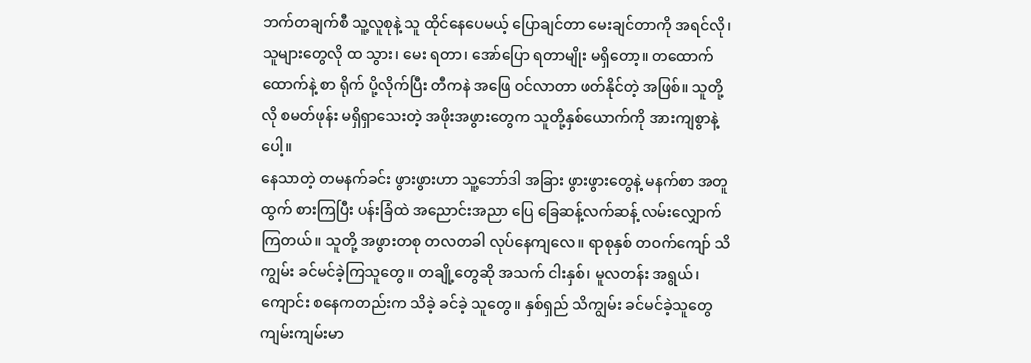ဘက်တချက်စီ သူ့လူစုနဲ့ သူ ထိုင်နေပေမယ့် ပြောချင်တာ မေးချင်တာကို အရင်လို၊ သူများတွေလို ထ သွား၊ မေး ရတာ၊ အော်ပြော ရတာမျိုး မရှိတော့။ တထောက်ထောက်နဲ့ စာ ရိုက် ပို့လိုက်ပြီး တီကနဲ အဖြေ ဝင်လာတာ ဖတ်နိုင်တဲ့ အဖြစ်။ သူတို့လို စမတ်ဖုန်း မရှိရှာသေးတဲ့ အဖိုးအဖွားတွေက သူတို့နှစ်ယောက်ကို အားကျစွာနဲ့ပေါ့။
နေသာတဲ့ တမနက်ခင်း ဖွားဖွားဟာ သူ့ဘော်ဒါ အခြား ဖွားဖွားတွေနဲ့ မနက်စာ အတူ ထွက် စားကြပြီး ပန်းခြံထဲ အညောင်းအညာ ပြေ ခြေဆန့်လက်ဆန့် လမ်းလျှောက်ကြတယ်။ သူတို့ အဖွားတစု တလတခါ လုပ်နေကျလေ။ ရာစုနှစ် တဝက်ကျော် သိကျွမ်း ခင်မင်ခဲ့ကြသူတွေ။ တချို့တွေဆို အသက် ငါးနှစ်၊ မူလတန်း အရွယ်၊ ကျောင်း စနေကတည်းက သိခဲ့ ခင်ခဲ့ သူတွေ။ နှစ်ရှည် သိကျွမ်း ခင်မင်ခဲ့သူတွေ ကျမ်းကျမ်းမာ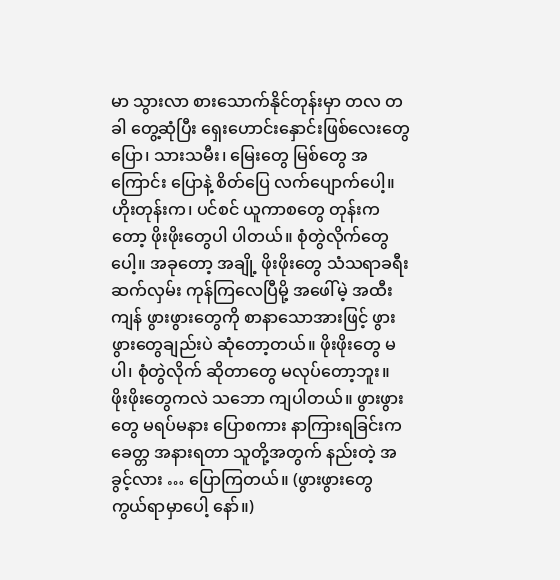မာ သွားလာ စားသောက်နိုင်တုန်းမှာ တလ တခါ တွေ့ဆုံပြီး ရှေးဟောင်းနှောင်းဖြစ်လေးတွေ ပြော၊ သားသမီး၊ မြေးတွေ မြစ်တွေ အကြောင်း ပြောနဲ့ စိတ်ပြေ လက်ပျောက်ပေါ့။ ဟိုးတုန်းက၊ ပင်စင် ယူကာစတွေ တုန်းကတော့ ဖိုးဖိုးတွေပါ ပါတယ်။ စုံတွဲလိုက်တွေပေါ့။ အခုတော့ အချို့ ဖိုးဖိုးတွေ သံသရာခရီး ဆက်လှမ်း ကုန်ကြလေပြီမို့ အဖေါ်မဲ့ အထီးကျန် ဖွားဖွားတွေကို စာနာသောအားဖြင့် ဖွားဖွားတွေချည်းပဲ ဆုံတော့တယ်။ ဖိုးဖိုးတွေ မပါ၊ စုံတွဲလိုက် ဆိုတာတွေ မလုပ်တော့ဘူး။ ဖိုးဖိုးတွေကလဲ သဘော ကျပါတယ်။ ဖွားဖွားတွေ မရပ်မနား ပြောစကား နာကြားရခြင်းက ခေတ္တ အနားရတာ သူတို့အတွက် နည်းတဲ့ အခွင့်လား … ပြောကြတယ်။ (ဖွားဖွားတွေ ကွယ်ရာမှာပေါ့ နော်။)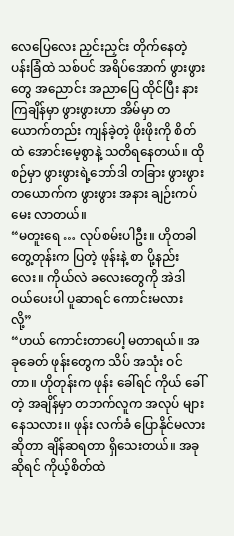လေပြေလေး ညှင်းညှင်း တိုက်နေတဲ့ ပန်းခြံထဲ သစ်ပင် အရိပ်အောက် ဖွားဖွားတွေ အညောင်း အညာပြေ ထိုင်ပြီး နားကြချိန်မှာ ဖွားဖွားဟာ အိမ်မှာ တယောက်တည်း ကျန်ခဲ့တဲ့ ဖိုးဖိုးကို စိတ်ထဲ အောင်းမေ့စွာနဲ့ သတိရနေတယ်။ ထိုစဉ်မှာ ဖွားဖွားရဲ့ဘော်ဒါ တခြား ဖွားဖွားတယောက်က ဖွားဖွား အနား ချဉ်းကပ် မေး လာတယ်။
“မတူးရေ … လုပ်စမ်းပါဦး။ ဟိုတခါ တွေ့တုန်းက ပြတဲ့ ဖုန်းနဲ့ စာ ပို့နည်းလေး။ ကိုယ်လဲ ခလေးတွေကို အဲဒါ ဝယ်ပေးပါ ပူဆာရင် ကောင်းမလား လို့”
“ဟယ် ကောင်းတာပေါ့ မတာရယ်။ အခုခေတ် ဖုန်းတွေက သိပ် အသုံး ဝင်တာ။ ဟိုတုန်းက ဖုန်း ခေါ်ရင် ကိုယ် ခေါ်တဲ့ အချိန်မှာ တဘက်လူက အလုပ် များနေသလား၊၊ ဖုန်း လက်ခံ ပြောနိုင်မလား ဆိုတာ ချိန်ဆရတာ ရှိသေးတယ်။ အခုဆိုရင် ကိုယ့်စိတ်ထဲ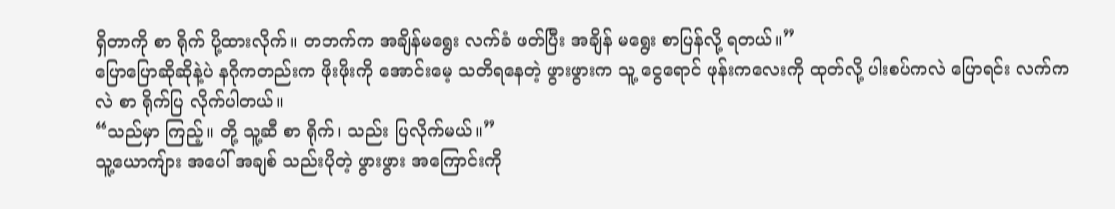ရှိတာကို စာ ရိုက် ပို့ထားလိုက်။ တဘက်က အချိန်မရွေး လက်ခံ ဖတ်ပြီး အချိန် မရွေး စာပြန်လို့ ရတယ်။”
ပြောပြောဆိုဆိုနဲ့ပဲ နဂိုကတည်းက ဖိုးဖိုးကို အောင်းမေ့ သတိရနေတဲ့ ဖွားဖွားက သူ့ ငွေရောင် ဖုန်းကလေးကို ထုတ်လို့ ပါးစပ်ကလဲ ပြောရင်း လက်ကလဲ စာ ရိုက်ပြ လိုက်ပါတယ်။
“သည်မှာ ကြည့်။ တို့ သူ့ဆီ စာ ရိုက်၊ သည်း ပြလိုက်မယ်။”
သူ့ယောကျ်ား အပေါ် အချစ် သည်းပိုတဲ့ ဖွားဖွား အကြောင်းကို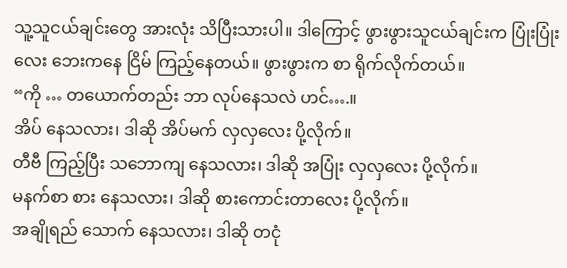သူ့သူငယ်ချင်းတွေ အားလုံး သိပြီးသားပါ။ ဒါကြောင့် ဖွားဖွားသူငယ်ချင်းက ပြုံးပြုံးလေး ဘေးကနေ ငြိမ် ကြည့်နေတယ်။ ဖွားဖွားက စာ ရိုက်လိုက်တယ်။
“ကို … တယောက်တည်း ဘာ လုပ်နေသလဲ ဟင်….။
အိပ် နေသလား၊ ဒါဆို အိပ်မက် လှလှလေး ပို့လိုက်။
တီဗီ ကြည့်ပြီး သဘောကျ နေသလား၊ ဒါဆို အပြုံး လှလှလေး ပို့လိုက်။
မနက်စာ စား နေသလား၊ ဒါဆို စားကောင်းတာလေး ပို့လိုက်။
အချိုရည် သောက် နေသလား၊ ဒါဆို တငုံ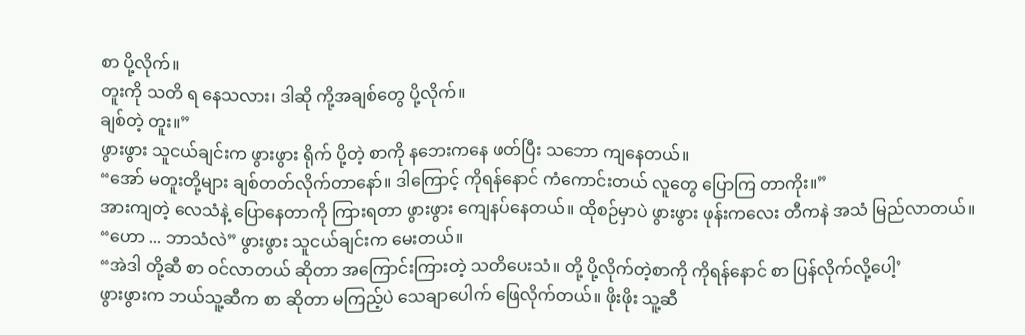စာ ပို့လိုက်။
တူးကို သတိ ရ နေသလား၊ ဒါဆို ကို့အချစ်တွေ ပို့လိုက်။
ချစ်တဲ့ တူး။”
ဖွားဖွား သူငယ်ချင်းက ဖွားဖွား ရိုက် ပို့တဲ့ စာကို နဘေးကနေ ဖတ်ပြီး သဘော ကျနေတယ်။
“အော် မတူးတို့များ ချစ်တတ်လိုက်တာနော်။ ဒါကြောင့် ကိုရန်နောင် ကံကောင်းတယ် လူတွေ ပြောကြ တာကိုး။”
အားကျတဲ့ လေသံနဲ့ ပြောနေတာကို ကြားရတာ ဖွားဖွား ကျေနပ်နေတယ်။ ထိုစဉ်မှာပဲ ဖွားဖွား ဖုန်းကလေး တီကနဲ အသံ မြည်လာတယ်။
“ဟော ... ဘာသံလဲ” ဖွားဖွား သူငယ်ချင်းက မေးတယ်။
“အဲဒါ တို့ဆီ စာ ဝင်လာတယ် ဆိုတာ အကြောင်းကြားတဲ့ သတိပေးသံ။ တို့ ပို့လိုက်တဲ့စာကို ကိုရန်နောင် စာ ပြန်လိုက်လို့ပေါ့’
ဖွားဖွားက ဘယ်သူ့ဆီက စာ ဆိုတာ မကြည့်ပဲ သေချာပေါက် ဖြေလိုက်တယ်။ ဖိုးဖိုး သူ့ဆီ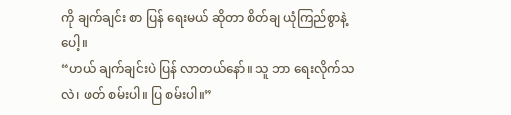ကို ချက်ချင်း စာ ပြန် ရေးမယ် ဆိုတာ စိတ်ချ ယုံကြည်စွာနဲ့ပေါ့။
“ဟယ် ချက်ချင်းပဲ ပြန် လာတယ်နော်။ သူ ဘာ ရေးလိုက်သလဲ၊ ဖတ် စမ်းပါ။ ပြ စမ်းပါ။”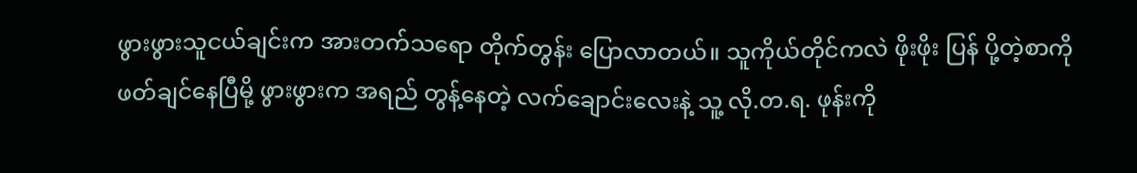ဖွားဖွားသူငယ်ချင်းက အားတက်သရော တိုက်တွန်း ပြောလာတယ်။ သူကိုယ်တိုင်ကလဲ ဖိုးဖိုး ပြန် ပို့တဲ့စာကို ဖတ်ချင်နေပြီမို့ ဖွားဖွားက အရည် တွန့်နေတဲ့ လက်ချောင်းလေးနဲ့ သူ့ လို.တ.ရ. ဖုန်းကို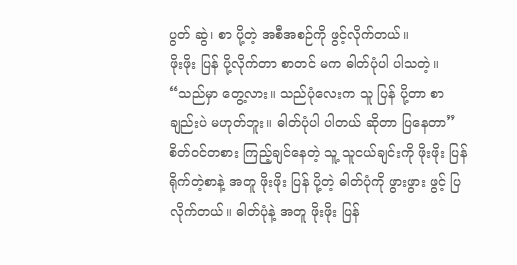ပွတ် ဆွဲ၊ စာ ပို့တဲ့ အစီအစဉ်ကို ဖွင့်လိုက်တယ်။
ဖိုးဖိုး ပြန် ပို့လိုက်တာ စာတင် မက ဓါတ်ပုံပါ ပါသတဲ့။
“သည်မှာ တွေ့လား။ သည်ပုံလေးက သူ ပြန် ပို့တာ စာချည်းပဲ မဟုတ်ဘူး။ ဓါတ်ပုံပါ ပါတယ် ဆိုတာ ပြနေတာ”
စိတ်ဝင်တစား ကြည့်ချင်နေတဲ့ သူ့ သူငယ်ချင်းကို ဖိုးဖိုး ပြန် ရိုက်တဲ့စာနဲ့ အတူ ဖိုးဖိုး ပြန် ပို့တဲ့ ဓါတ်ပုံကို ဖွားဖွား ဖွင့် ပြလိုက်တယ်။ ဓါတ်ပုံနဲ့ အတူ ဖိုးဖိုး ပြန်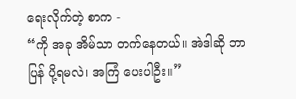ရေးလိုက်တဲ့ စာက -
“ကို အခု အိမ်သာ တက်နေတယ်။ အဲဒါဆို ဘာ ပြန် ပို့ရမလဲ၊ အကြံ ပေးပါဦး။”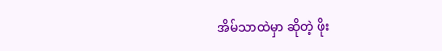အိမ်သာထဲမှာ ဆိုတဲ့ ဖိုး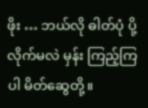ဖိုး … ဘယ်လို ဓါတ်ပုံ ပို့လိုက်မလဲ မှန်း ကြည့်ကြပါ မိတ်ဆွေတို့။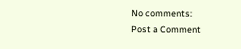No comments:
Post a Comment